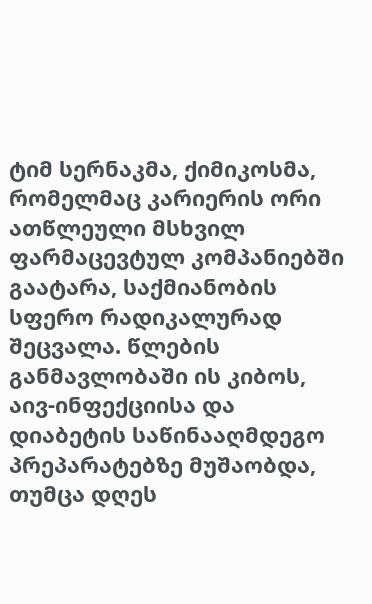ტიმ სერნაკმა, ქიმიკოსმა, რომელმაც კარიერის ორი ათწლეული მსხვილ ფარმაცევტულ კომპანიებში გაატარა, საქმიანობის სფერო რადიკალურად შეცვალა. წლების განმავლობაში ის კიბოს, აივ-ინფექციისა და დიაბეტის საწინააღმდეგო პრეპარატებზე მუშაობდა, თუმცა დღეს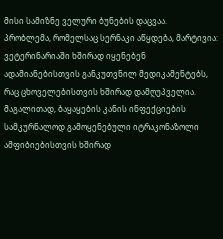მისი სამიზნე ველური ბუნების დაცვაა.
პრობლემა, რომელსაც სერნაკი აწყდება, მარტივია: ვეტერინარიაში ხშირად იყენებენ ადამიანებისთვის განკუთვნილ მედიკამენტებს, რაც ცხოველებისთვის ხშირად დამღუპველია. მაგალითად, ბაყაყების კანის ინფექციების სამკურნალოდ გამოყენებული იტრაკონაზოლი ამფიბიებისთვის ხშირად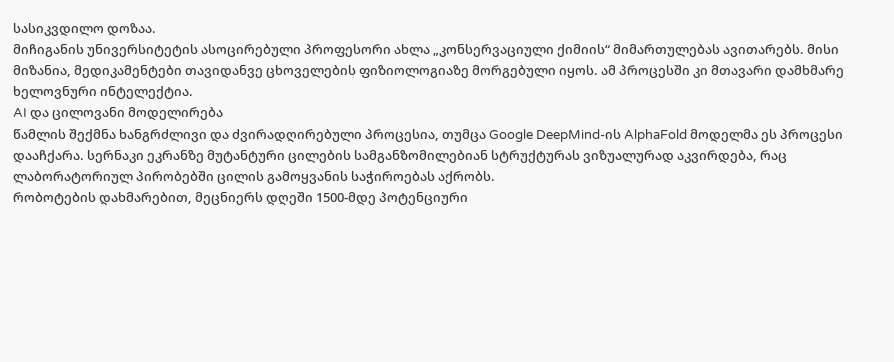სასიკვდილო დოზაა.
მიჩიგანის უნივერსიტეტის ასოცირებული პროფესორი ახლა „კონსერვაციული ქიმიის“ მიმართულებას ავითარებს. მისი მიზანია, მედიკამენტები თავიდანვე ცხოველების ფიზიოლოგიაზე მორგებული იყოს. ამ პროცესში კი მთავარი დამხმარე ხელოვნური ინტელექტია.
AI და ცილოვანი მოდელირება
წამლის შექმნა ხანგრძლივი და ძვირადღირებული პროცესია, თუმცა Google DeepMind-ის AlphaFold მოდელმა ეს პროცესი დააჩქარა. სერნაკი ეკრანზე მუტანტური ცილების სამგანზომილებიან სტრუქტურას ვიზუალურად აკვირდება, რაც ლაბორატორიულ პირობებში ცილის გამოყვანის საჭიროებას აქრობს.
რობოტების დახმარებით, მეცნიერს დღეში 1500-მდე პოტენციური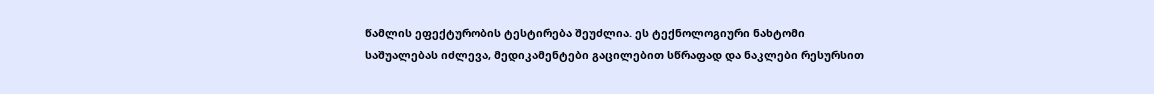წამლის ეფექტურობის ტესტირება შეუძლია. ეს ტექნოლოგიური ნახტომი საშუალებას იძლევა, მედიკამენტები გაცილებით სწრაფად და ნაკლები რესურსით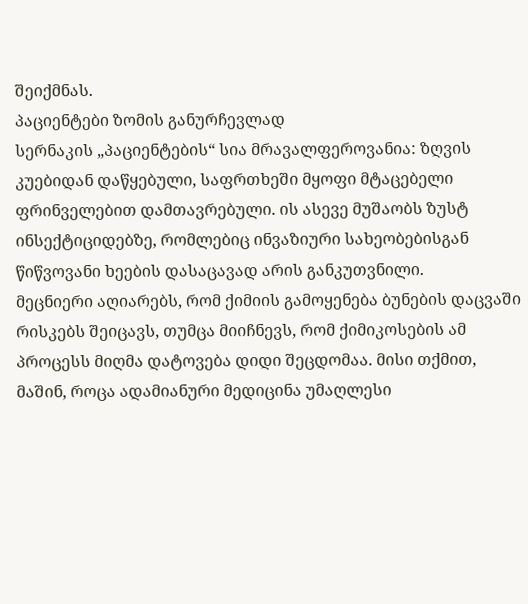შეიქმნას.
პაციენტები ზომის განურჩევლად
სერნაკის „პაციენტების“ სია მრავალფეროვანია: ზღვის კუებიდან დაწყებული, საფრთხეში მყოფი მტაცებელი ფრინველებით დამთავრებული. ის ასევე მუშაობს ზუსტ ინსექტიციდებზე, რომლებიც ინვაზიური სახეობებისგან წიწვოვანი ხეების დასაცავად არის განკუთვნილი.
მეცნიერი აღიარებს, რომ ქიმიის გამოყენება ბუნების დაცვაში რისკებს შეიცავს, თუმცა მიიჩნევს, რომ ქიმიკოსების ამ პროცესს მიღმა დატოვება დიდი შეცდომაა. მისი თქმით, მაშინ, როცა ადამიანური მედიცინა უმაღლესი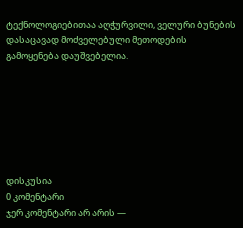ტექნოლოგიებითაა აღჭურვილი, ველური ბუნების დასაცავად მოძველებული მეთოდების გამოყენება დაუშვებელია.







დისკუსია
0 კომენტარი
ჯერ კომენტარი არ არის —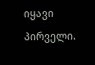იყავი პირველი.